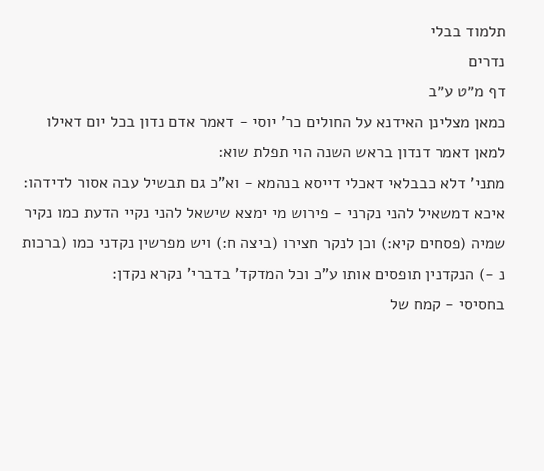תלמוד בבלי
נדרים
דף מ״ט ע״ב
כמאן מצלינן האידנא על החולים כר' יוסי - דאמר אדם נדון בכל יום דאילו למאן דאמר דנדון בראש השנה הוי תפלת שוא:
מתני' דלא כבבלאי דאכלי דייסא בנהמא - וא"כ גם תבשיל עבה אסור לדידהו:
איכא דמשאיל להני נקרני - פירוש מי ימצא שישאל להני נקיי הדעת כמו נקיר שמיה (פסחים קיא:) וכן לנקר חצירו (ביצה ח:) ויש מפרשין נקדני כמו (ברכות נ -) הנקדנין תופסים אותו ע"כ וכל המדקד' בדברי' נקרא נקדן:
בחסיסי - קמח של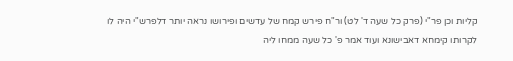קליות וכן פר"י (פרק כל שעה ד' לט) ור"ח פירש קמח של עדשים ופירושו נראה יותר דלפרש"י היה לו לקרותו קימחא דאבישונא ועוד אמר פ' כל שעה ממחו ליה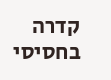קדרה בחסיסי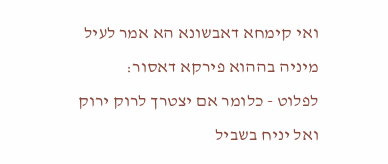ואי קימחא דאבשונא הא אמר לעיל מיניה בההוא פירקא דאסור:
לפלוט - כלומר אם יצטרך לרוק ירוק ואל יניח בשביל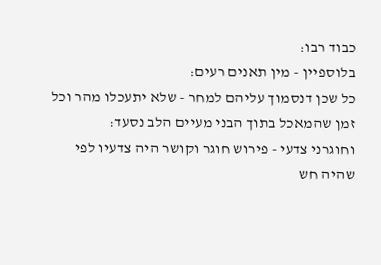כבוד רבו:
בלוספיין - מין תאנים רעים:
כל שכן דנסמוך עליהם למחר - שלא יתעכלו מהר וכל זמן שהמאכל בתוך הבני מעיים הלב נסעד:
וחוגרני צדעי - פירוש חוגר וקושר היה צדעיו לפי שהיה חש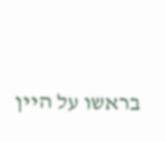בראשו על היין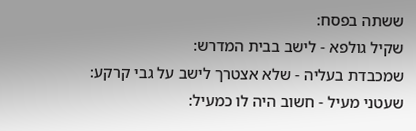ששתה בפסח:
שקיל גולפא - לישב בבית המדרש:
שמכבדת בעליה - שלא אצטרך לישב על גבי קרקע:
שעטני מעיל - חשוב היה לו כמעיל: